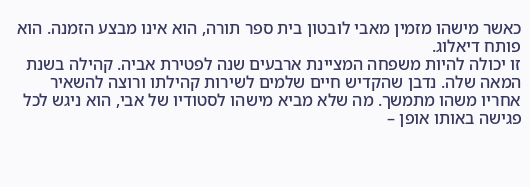כאשר מישהו מזמין מאבי לובטון בית ספר תורה, הוא אינו מבצע הזמנה. הוא פותח דיאלוג.
זו יכולה להיות משפחה המציינת ארבעים שנה לפטירת אביה. קהילה בשנת המאה שלה. נדבן שהקדיש חיים שלמים לשירות קהילתו ורוצה להשאיר אחריו משהו מתמשך. מה שלא מביא מישהו לסטודיו של אבי, הוא ניגש לכל פגישה באותו אופן –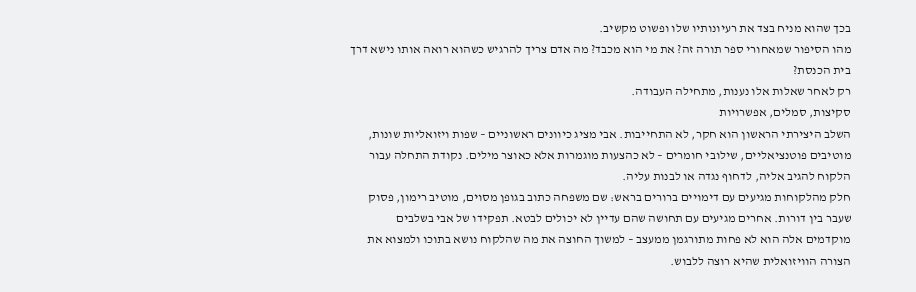בכך שהוא מניח בצד את רעיונותיו שלו ופשוט מקשיב.
מהו הסיפור שמאחורי ספר תורה זה? את מי הוא מכבד? מה אדם צריך להרגיש כשהוא רואה אותו נישא דרך בית הכנסת?
רק לאחר שאלות אלו נענות, מתחילה העבודה.
סקיצות, סמלים, אפשרויות
השלב היצירתי הראשון הוא חקר, לא התחייבות. אבי מציג כיוונים ראשוניים – שפות ויזואליות שונות, מוטיבים פוטנציאליים, שילובי חומרים – לא כהצעות מוגמרות אלא כאוצר מילים. נקודת התחלה עבור הלקוח להגיב אליה, לדחוף נגדה או לבנות עליה.
חלק מהלקוחות מגיעים עם דימויים ברורים בראש: שם משפחה כתוב בגופן מסוים, מוטיב רימון, פסוק שעבר בין דורות. אחרים מגיעים עם תחושה שהם עדיין לא יכולים לבטא. תפקידו של אבי בשלבים מוקדמים אלה הוא לא פחות מתורגמן ממעצב – למשוך החוצה את מה שהלקוח נושא בתוכו ולמצוא את הצורה הוויזואלית שהיא רוצה ללבוש.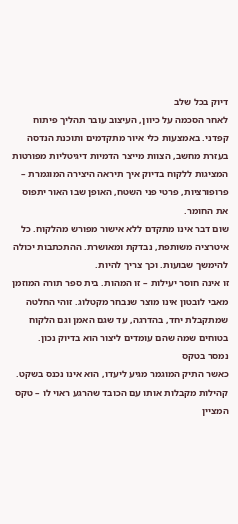דיוק בכל שלב
לאחר הסכמה על כיוון, העיצוב עובר תהליך פיתוח קפדני. באמצעות כלי איור מתקדמים ותוכנת הנדסה בעזרת מחשב, הצוות מייצר הדמיות דיגיטליות מפורטות המציגות ללקוח בדיוק איך תיראה היצירה המוגמרת – פרופורציות, פרטי פני השטח, האופן שבו האור יתפוס את החומר.
שום דבר אינו מתקדם ללא אישור מפורש מהלקוח. כל איטרציה משותפת, נבדקת ומאושרת. ההתכתבות יכולה להימשך שבועות. וכך צריך להיות.
זו אינה חוסר יעילות – זו המהות. בית ספר תורה המוזמן מאבי לובטון אינו מוצר שנבחר מקטלוג. זוהי החלטה שמתקבלת יחד, בהדרגה, עד שגם האמן וגם הלקוח בטוחים שמה שהם עומדים ליצור הוא בדיוק נכון.
נמסר בטקס
כאשר התיק המוגמר מגיע ליעדו, הוא אינו נכנס בשקט. קהילות מקבלות אותו עם הכובד שהרגע ראוי לו – טקס המציין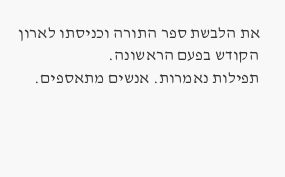את הלבשת ספר התורה וכניסתו לארון הקודש בפעם הראשונה.
תפילות נאמרות. אנשים מתאספים.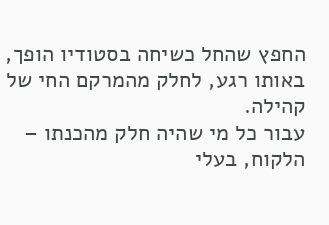החפץ שהחל כשיחה בסטודיו הופך, באותו רגע, לחלק מהמרקם החי של קהילה.
עבור כל מי שהיה חלק מהכנתו – הלקוח, בעלי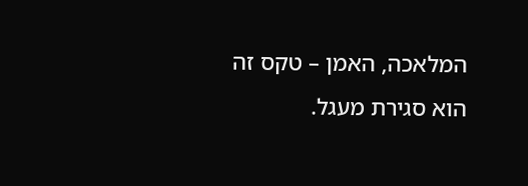המלאכה, האמן – טקס זה הוא סגירת מעגל.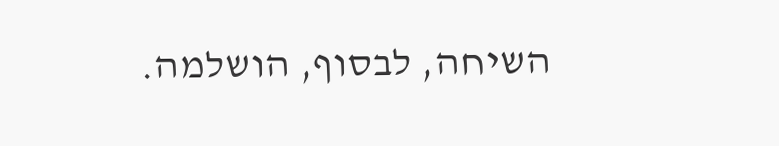השיחה, לבסוף, הושלמה.